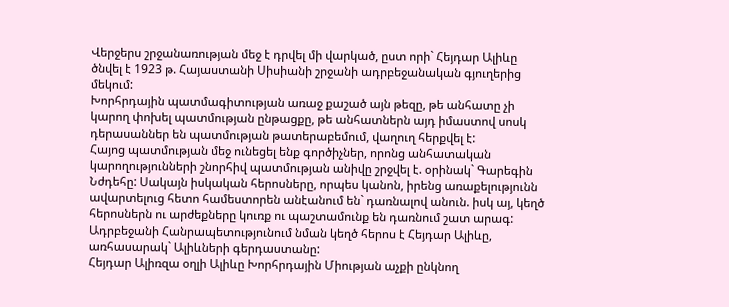Վերջերս շրջանառության մեջ է դրվել մի վարկած, ըստ որի` Հեյդար Ալիևը ծնվել է 1923 թ. Հայաստանի Սիսիանի շրջանի ադրբեջանական գյուղերից մեկում:
Խորհրդային պատմագիտության առաջ քաշած այն թեզը, թե անհատը չի կարող փոխել պատմության ընթացքը, թե անհատներն այդ իմաստով սոսկ դերասաններ են պատմության թատերաբեմում, վաղուղ հերքվել է:
Հայոց պատմության մեջ ունեցել ենք գործիչներ, որոնց անհատական կարողությունների շնորհիվ պատմության անիվը շրջվել է. օրինակ` Գարեգին Նժդեհը: Սակայն իսկական հերոսները, որպես կանոն, իրենց առաքելությունն ավարտելուց հետո համեստորեն անէանում են` դառնալով անուն. իսկ այ, կեղծ հերոսներն ու արժեքները կուռք ու պաշտամունք են դառնում շատ արագ:
Ադրբեջանի Հանրապետությունում նման կեղծ հերոս է Հեյդար Ալիևը, առհասարակ` Ալիևների գերդաստանը:
Հեյդար Ալիռզա օղլի Ալիևը Խորհրդային Միության աչքի ընկնող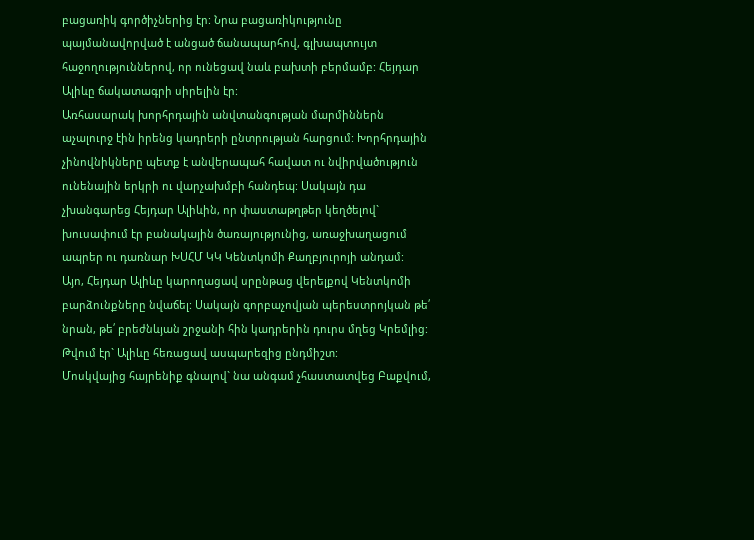բացառիկ գործիչներից էր: Նրա բացառիկությունը պայմանավորված է անցած ճանապարհով, գլխապտույտ հաջողություններով, որ ունեցավ նաև բախտի բերմամբ: Հեյդար Ալիևը ճակատագրի սիրելին էր:
Առհասարակ խորհրդային անվտանգության մարմիններն աչալուրջ էին իրենց կադրերի ընտրության հարցում: Խորհրդային չինովնիկները պետք է անվերապահ հավատ ու նվիրվածություն ունենային երկրի ու վարչախմբի հանդեպ: Սակայն դա չխանգարեց Հեյդար Ալիևին, որ փաստաթղթեր կեղծելով` խուսափում էր բանակային ծառայությունից, առաջխաղացում ապրեր ու դառնար ԽՍՀՄ ԿԿ Կենտկոմի Քաղբյուրոյի անդամ:
Այո, Հեյդար Ալիևը կարողացավ սրընթաց վերելքով Կենտկոմի բարձունքները նվաճել: Սակայն գորբաչովյան պերեստրոյկան թե՛ նրան, թե՛ բրեժնևյան շրջանի հին կադրերին դուրս մղեց Կրեմլից: Թվում էր` Ալիևը հեռացավ ասպարեզից ընդմիշտ:
Մոսկվայից հայրենիք գնալով` նա անգամ չհաստատվեց Բաքվում,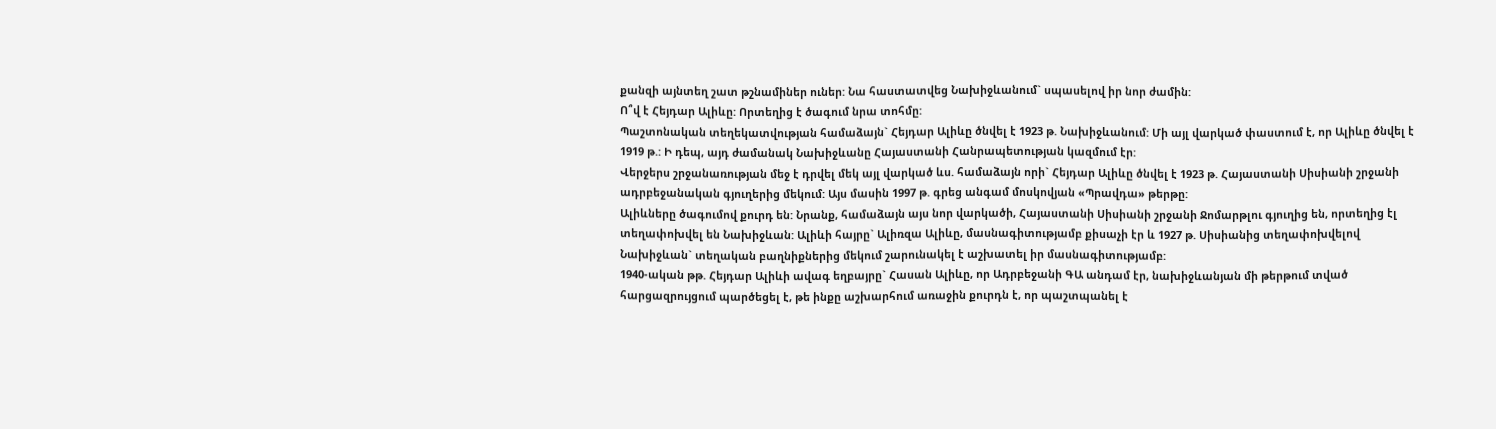քանզի այնտեղ շատ թշնամիներ ուներ: Նա հաստատվեց Նախիջևանում` սպասելով իր նոր ժամին:
Ո՞վ է Հեյդար Ալիևը: Որտեղից է ծագում նրա տոհմը:
Պաշտոնական տեղեկատվության համաձայն` Հեյդար Ալիևը ծնվել է 1923 թ. Նախիջևանում: Մի այլ վարկած փաստում է, որ Ալիևը ծնվել է 1919 թ.: Ի դեպ, այդ ժամանակ Նախիջևանը Հայաստանի Հանրապետության կազմում էր:
Վերջերս շրջանառության մեջ է դրվել մեկ այլ վարկած ևս. համաձայն որի` Հեյդար Ալիևը ծնվել է 1923 թ. Հայաստանի Սիսիանի շրջանի ադրբեջանական գյուղերից մեկում: Այս մասին 1997 թ. գրեց անգամ մոսկովյան «Պրավդա» թերթը:
Ալիևները ծագումով քուրդ են: Նրանք, համաձայն այս նոր վարկածի, Հայաստանի Սիսիանի շրջանի Ջոմարթլու գյուղից են, որտեղից էլ տեղափոխվել են Նախիջևան: Ալիևի հայրը` Ալիռզա Ալիևը, մասնագիտությամբ քիսաչի էր և 1927 թ. Սիսիանից տեղափոխվելով Նախիջևան` տեղական բաղնիքներից մեկում շարունակել է աշխատել իր մասնագիտությամբ:
1940-ական թթ. Հեյդար Ալիևի ավագ եղբայրը` Հասան Ալիևը, որ Ադրբեջանի ԳԱ անդամ էր, նախիջևանյան մի թերթում տված հարցազրույցում պարծեցել է, թե ինքը աշխարհում առաջին քուրդն է, որ պաշտպանել է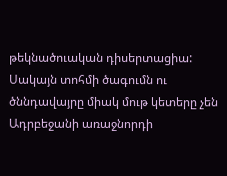թեկնածուական դիսերտացիա:
Սակայն տոհմի ծագումն ու ծննդավայրը միակ մութ կետերը չեն Ադրբեջանի առաջնորդի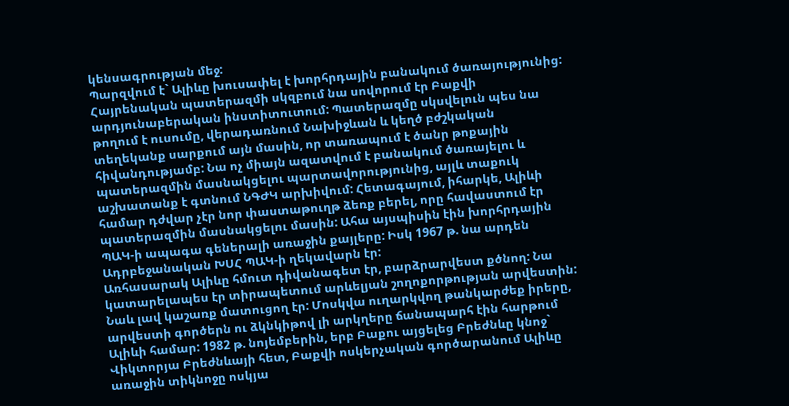կենսագրության մեջ:
Պարզվում է` Ալիևը խուսափել է խորհրդային բանակում ծառայությունից: Հայրենական պատերազմի սկզբում նա սովորում էր Բաքվի արդյունաբերական ինստիտուտում: Պատերազմը սկսվելուն պես նա թողում է ուսումը, վերադառնում Նախիջևան և կեղծ բժշկական տեղեկանք սարքում այն մասին, որ տառապում է ծանր թոքային հիվանդությամբ: Նա ոչ միայն ազատվում է բանակում ծառայելու և պատերազմին մասնակցելու պարտավորությունից, այլև տաքուկ աշխատանք է գտնում ՆԳԺԿ արխիվում: Հետագայում, իհարկե, Ալիևի համար դժվար չէր նոր փաստաթուղթ ձեռք բերել, որը հավաստում էր պատերազմին մասնակցելու մասին: Ահա այսպիսին էին խորհրդային ՊԱԿ-ի ապագա գեներալի առաջին քայլերը: Իսկ 1967 թ. նա արդեն Ադրբեջանական ԽՍՀ ՊԱԿ-ի ղեկավարն էր:
Առհասարակ Ալիևը հմուտ դիվանագետ էր, բարձրարվեստ քծնող: Նա կատարելապես էր տիրապետում արևելյան շողոքորթության արվեստին: Նաև լավ կաշառք մատուցող էր: Մոսկվա ուղարկվող թանկարժեք իրերը, արվեստի գործերն ու ձկնկիթով լի արկղերը ճանապարհ էին հարթում Ալիևի համար: 1982 թ. նոյեմբերին, երբ Բաքու այցելեց Բրեժնևը կնոջ` Վիկտորյա Բրեժնևայի հետ, Բաքվի ոսկերչական գործարանում Ալիևը առաջին տիկնոջը ոսկյա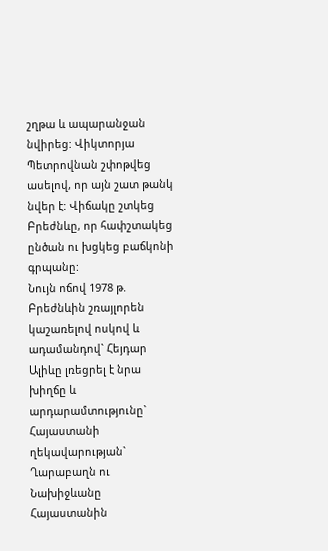շղթա և ապարանջան նվիրեց: Վիկտորյա Պետրովնան շփոթվեց ասելով, որ այն շատ թանկ նվեր է: Վիճակը շտկեց Բրեժնևը, որ հափշտակեց ընծան ու խցկեց բաճկոնի գրպանը:
Նույն ոճով 1978 թ. Բրեժնևին շռայլորեն կաշառելով ոսկով և ադամանդով` Հեյդար Ալիևը լռեցրել է նրա խիղճը և արդարամտությունը` Հայաստանի ղեկավարության` Ղարաբաղն ու Նախիջևանը Հայաստանին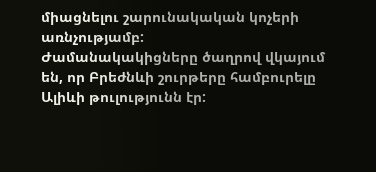միացնելու շարունակական կոչերի առնչությամբ:
Ժամանակակիցները ծաղրով վկայում են, որ Բրեժնևի շուրթերը համբուրելը Ալիևի թուլությունն էր: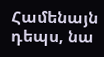Համենայն դեպս, նա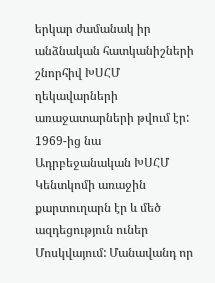երկար ժամանակ իր անձնական հատկանիշների շնորհիվ ԽՍՀՄ ղեկավարների առաջատարների թվում էր: 1969-ից նա Ադրբեջանական ԽՍՀՄ Կենտկոմի առաջին քարտուղարն էր և մեծ ազդեցություն ուներ Մոսկվայում: Մանավանդ որ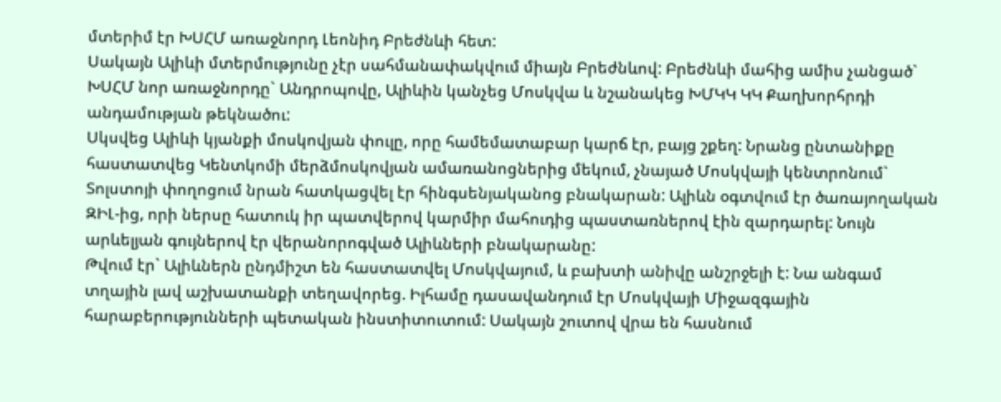մտերիմ էր ԽՍՀՄ առաջնորդ Լեոնիդ Բրեժնևի հետ:
Սակայն Ալիևի մտերմությունը չէր սահմանափակվում միայն Բրեժնևով: Բրեժնևի մահից ամիս չանցած` ԽՍՀՄ նոր առաջնորդը` Անդրոպովը, Ալիևին կանչեց Մոսկվա և նշանակեց ԽՄԿԿ ԿԿ Քաղխորհրդի անդամության թեկնածու:
Սկսվեց Ալիևի կյանքի մոսկովյան փուլը, որը համեմատաբար կարճ էր, բայց շքեղ: Նրանց ընտանիքը հաստատվեց Կենտկոմի մերձմոսկովյան ամառանոցներից մեկում, չնայած Մոսկվայի կենտրոնում` Տոլստոյի փողոցում նրան հատկացվել էր հինգսենյականոց բնակարան: Ալիևն օգտվում էր ծառայողական ԶԻԼ-ից, որի ներսը հատուկ իր պատվերով կարմիր մահուդից պաստառներով էին զարդարել: Նույն արևելյան գույներով էր վերանորոգված Ալիևների բնակարանը:
Թվում էր` Ալիևներն ընդմիշտ են հաստատվել Մոսկվայում, և բախտի անիվը անշրջելի է: Նա անգամ տղային լավ աշխատանքի տեղավորեց. Իլհամը դասավանդում էր Մոսկվայի Միջազգային հարաբերությունների պետական ինստիտուտում: Սակայն շուտով վրա են հասնում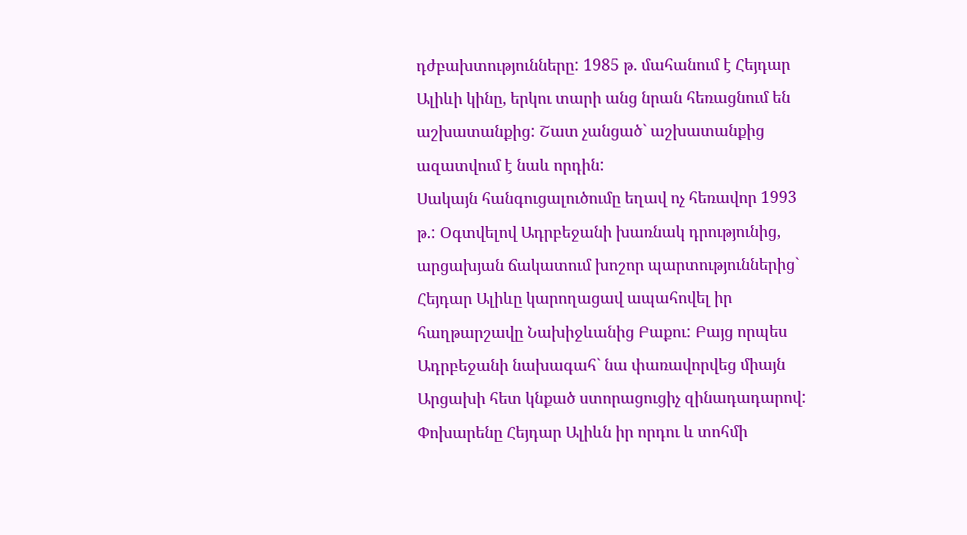դժբախտությունները: 1985 թ. մահանում է Հեյդար Ալիևի կինը, երկու տարի անց նրան հեռացնում են աշխատանքից: Շատ չանցած` աշխատանքից ազատվում է նաև որդին:
Սակայն հանգուցալուծումը եղավ ոչ հեռավոր 1993 թ.: Օգտվելով Ադրբեջանի խառնակ դրությունից, արցախյան ճակատում խոշոր պարտություններից` Հեյդար Ալիևը կարողացավ ապահովել իր հաղթարշավը Նախիջևանից Բաքու: Բայց որպես Ադրբեջանի նախագահ` նա փառավորվեց միայն Արցախի հետ կնքած ստորացուցիչ զինադադարով: Փոխարենը Հեյդար Ալիևն իր որդու և տոհմի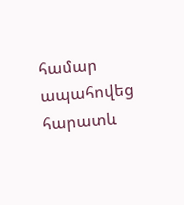համար ապահովեց հարատև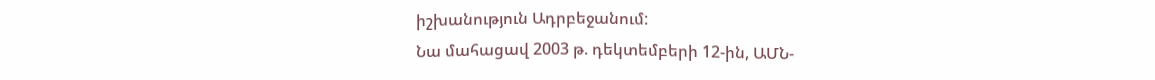իշխանություն Ադրբեջանում:
Նա մահացավ 2003 թ. դեկտեմբերի 12-ին, ԱՄՆ-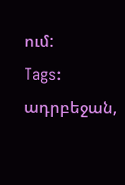ում:
Tags: ադրբեջան,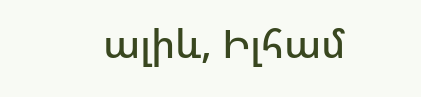ալիև, Իլհամ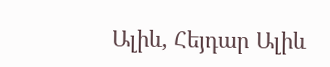Ալիև, Հեյդար Ալիև